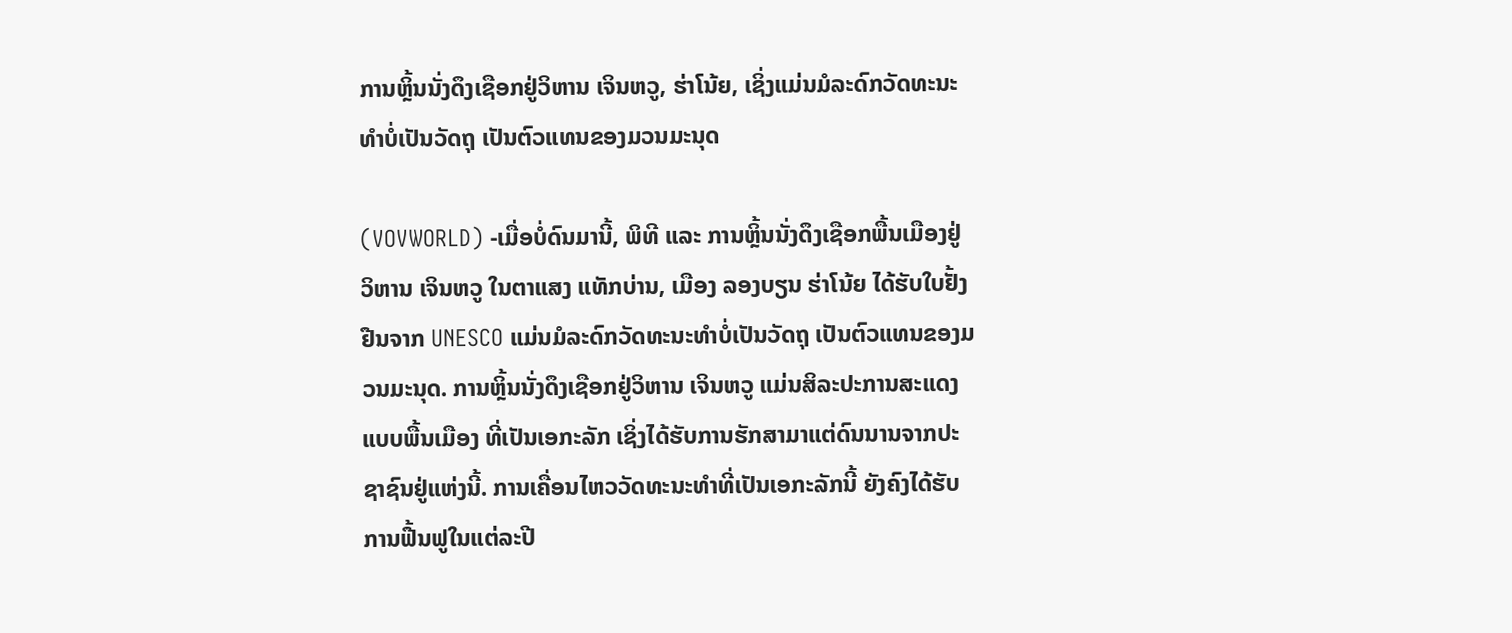ການຫຼິ້ນນັ່ງດຶງເຊືອກຢູ່ວິຫານ ເຈິນຫວູ, ຮ່າໂນ້ຍ, ເຊິ່ງແມ່ນມໍລະດົກວັດທະນະທຳບໍ່ເປັນວັດຖຸ ເປັນຕົວແທນຂອງມວນມະນຸດ

(VOVWORLD) -ເມື່ອບໍ່ດົນມານີ້, ພິທີ ແລະ ການຫຼິ້ນນັ່ງດຶງເຊືອກພື້ນເມືອງຢູ່ວິຫານ ເຈິນຫວູ ໃນຕາແສງ ແທັກບ່ານ, ເມືອງ ລອງບຽນ ຮ່າໂນ້ຍ ໄດ້ຮັບໃບຢັ້ງຢືນຈາກ UNESCO ແມ່ນມໍລະດົກວັດທະນະທຳບໍ່ເປັນວັດຖຸ ເປັນຕົວແທນຂອງມວນມະນຸດ. ການຫຼິ້ນນັ່ງດຶງເຊືອກຢູ່ວິຫານ ເຈິນຫວູ ແມ່ນສິລະປະການສະແດງແບບພື້ນເມືອງ ທີ່ເປັນເອກະລັກ ເຊິ່ງໄດ້ຮັບການຮັກສາມາແຕ່ດົນນານຈາກປະຊາຊົນຢູ່ແຫ່ງນີ້. ການເຄື່ອນໄຫວວັດທະນະທຳທີ່ເປັນເອກະລັກນີ້ ຍັງຄົງໄດ້ຮັບການຟື້ນຟູໃນແຕ່ລະປີ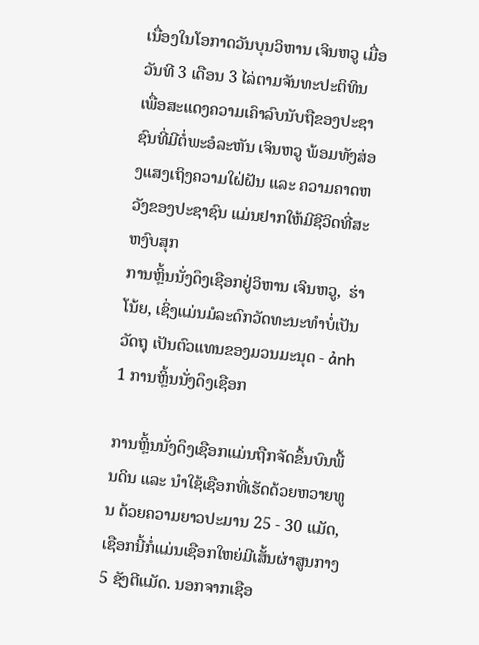ເນື່ອງໃນໂອກາດວັນບຸນວິຫານ ເຈິນຫວູ ເມື່ອວັນທີ 3 ເດືອນ 3 ໄລ່ຕາມຈັນທະປະຕິທິນ ເພື່ອສະແດງຄວາມເຄົາລົບນັບຖືຂອງປະຊາຊົນທີ່ມີຕໍ່ພະອໍລະຫັນ ເຈິນຫວູ ພ້ອມທັງສ່ອງແສງເຖິງຄວາມໃຝ່ຝັນ ແລະ ຄວາມຄາດຫວັງຂອງປະຊາຊົນ ແມ່ນຢາກໃຫ້ມີຊີວິດທີ່ສະຫງົບສຸກ
ການຫຼິ້ນນັ່ງດຶງເຊືອກຢູ່ວິຫານ ເຈິນຫວູ,  ຮ່າໂນ້ຍ, ເຊິ່ງແມ່ນມໍລະດົກວັດທະນະທຳບໍ່ເປັນວັດຖຸ ເປັນຕົວແທນຂອງມວນມະນຸດ - ảnh 1 ການຫຼິ້ນນັ່ງດຶງເຊືອກ

ການຫຼິ້ນນັ່ງດຶງເຊືອກແມ່ນຖືກຈັດຂຶ້ນບົນພື້ນດິນ ແລະ ນຳໃຊ້ເຊືອກທີ່ເຮັດດ້ວຍຫວາຍທູນ ດ້ວຍຄວາມຍາວປະມານ 25 - 30 ແມັດ, ເຊືອກນີ້ກໍ່ແມ່ນເຊືອກໃຫຍ່ມີເສັ້ນຜ່າສູນກາງ 5 ຊັງຕີແມັດ. ນອກຈາກເຊືອ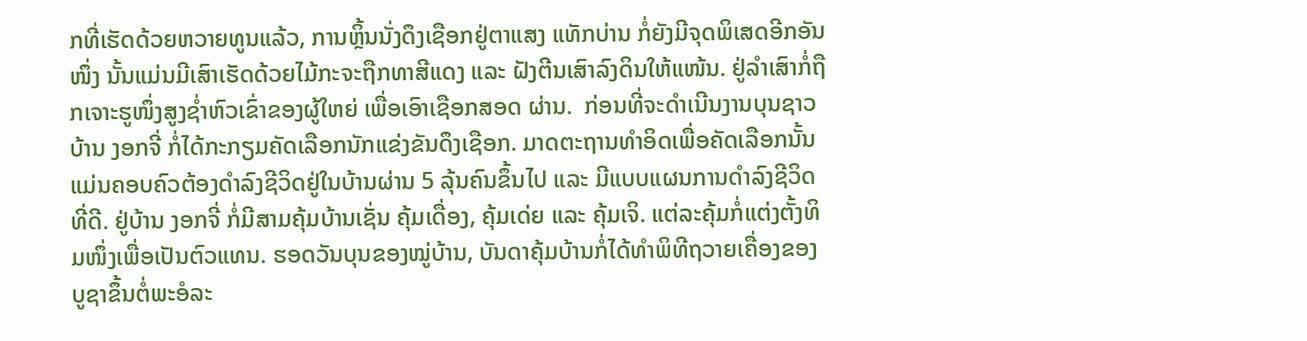ກທີ່ເຮັດດ້ວຍຫວາຍທູນແລ້ວ, ການຫຼິ້ນນັ່ງດຶງເຊືອກຢູ່ຕາແສງ ແທັກບ່ານ ກໍ່ຍັງມີຈຸດພິເສດອີກອັນໜຶ່ງ ນັ້ນແມ່ນມີເສົາເຮັດດ້ວຍໄມ້ກະຈະຖືກທາສີແດງ ແລະ ຝັງຕີນເສົາລົງດິນໃຫ້ແໜ້ນ. ຢູ່ລຳເສົາກໍ່ຖືກເຈາະຮູໜຶ່ງສູງຊ່ຳຫົວເຂົ່າຂອງຜູ້ໃຫຍ່ ເພື່ອເອົາເຊືອກສອດ ຜ່ານ.  ກ່ອນທີ່ຈະດຳເນີນງານບຸນຊາວບ້ານ ງອກຈີ່ ກໍ່ໄດ້ກະກຽມຄັດເລືອກນັກແຂ່ງຂັນດຶງເຊືອກ. ມາດຕະຖານທຳອິດເພື່ອຄັດເລືອກນັ້ນ ແມ່ນຄອບຄົວຕ້ອງດຳລົງຊີວິດຢູ່ໃນບ້ານຜ່ານ 5 ລຸ້ນຄົນຂຶ້ນໄປ ແລະ ມີແບບແຜນການດຳລົງຊີວິດທີ່ດີ. ຢູ່ບ້ານ ງອກຈີ່ ກໍ່ມີສາມຄຸ້ມບ້ານເຊັ່ນ ຄຸ້ມເດື່ອງ, ຄຸ້ມເດ່ຍ ແລະ ຄຸ້ມເຈິ. ແຕ່ລະຄຸ້ມກໍ່ແຕ່ງຕັ້ງທິມໜຶ່ງເພື່ອເປັນຕົວແທນ. ຮອດວັນບຸນຂອງໝູ່ບ້ານ, ບັນດາຄຸ້ມບ້ານກໍ່ໄດ້ທຳພິທີຖວາຍເຄື່ອງຂອງບູຊາຂຶ້ນຕໍ່ພະອໍລະ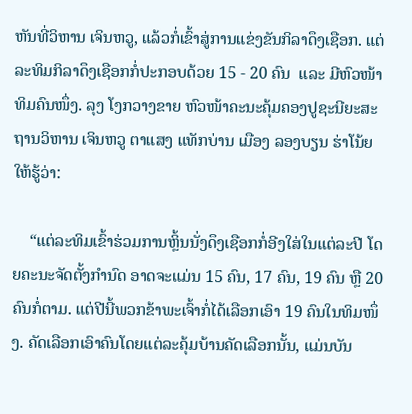ຫັນທີ່ວິຫານ ເຈິນຫວູ, ແລ້ວກໍ່ເຂົ້າສູ່ການແຂ່ງຂັນກິລາດຶງເຊືອກ. ແຕ່ລະທິມກິລາດຶງເຊືອກກໍ່ປະກອບດ້ວຍ 15 - 20 ຄົນ  ແລະ ມີຫົວໜ້າທິມຄົນໜຶ່ງ. ລຸງ ໂງກວາງຂາຍ ຫົວໜ້າຄະນະຄຸ້ມຄອງປູຊະນີຍະສະຖານວິຫານ ເຈິນຫວູ ຕາແສງ ແທັກບ່ານ ເມືອງ ລອງບຽນ ຮ່າໂນ້ຍ ໃຫ້ຮູ້ວ່າ:

    “ແຕ່ລະທິມເຂົ້າຮ່ວມການຫຼິ້ນນັ່ງດຶງເຊືອກກໍ່ອີງໃສ່ໃນແຕ່ລະປີ ໂດຍຄະນະຈັດຕັ້ງກຳນົດ ອາດຈະແມ່ນ 15 ຄົນ, 17 ຄົນ, 19 ຄົນ ຫຼື 20 ຄົນກໍ່ຕາມ. ແຕ່ປີນີ້ພວກຂ້າພະເຈົ້າກໍ່ໄດ້ເລືອກເອົາ 19 ຄົນໃນທິມໜຶ່ງ. ຄັດເລືອກເອົາຄົນໂດຍແຕ່ລະຄຸ້ມບ້ານຄັດເລືອກນັ້ນ, ແມ່ນບັນ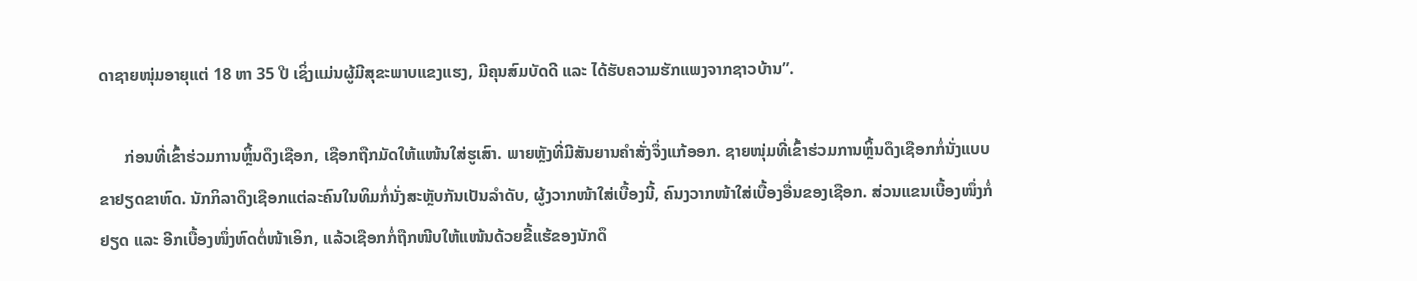ດາຊາຍໜຸ່ມອາຍຸແຕ່ 18 ຫາ 35 ປີ ເຊິ່ງແມ່ນຜູ້ມີສຸຂະພາບແຂງແຮງ, ມີຄຸນສົມບັດດີ ແລະ ໄດ້ຮັບຄວາມຮັກແພງຈາກຊາວບ້ານ”.

      ກ່ອນທີ່ເຂົ້າຮ່ວມການຫຼິ້ນດຶງເຊືອກ, ເຊືອກຖືກມັດໃຫ້ແໜ້ນໃສ່ຮູເສົາ. ພາຍຫຼັງທີ່ມີສັນຍານຄຳສັ່ງຈຶ່ງແກ້ອອກ. ຊາຍໜຸ່ມທີ່ເຂົ້າຮ່ວມການຫຼິ້ນດຶງເຊືອກກໍ່ນັ່ງແບບຂາຢຽດຂາຫົດ. ນັກກິລາດຶງເຊືອກແຕ່ລະຄົນໃນທິມກໍ່ນັ່ງສະຫຼັບກັນເປັນລຳດັບ, ຜູ້ງວາກໜ້າໃສ່ເບື້ອງນີ້, ຄົນງວາກໜ້າໃສ່ເບື້ອງອື່ນຂອງເຊືອກ. ສ່ວນແຂນເບື້ອງໜຶ່ງກໍ່ຢຽດ ແລະ ອີກເບື້ອງໜຶ່ງຫົດຕໍ່ໜ້າເອິກ, ແລ້ວເຊືອກກໍ່ຖືກໜີບໃຫ້ແໜ້ນດ້ວຍຂີ້ແຮ້ຂອງນັກດຶ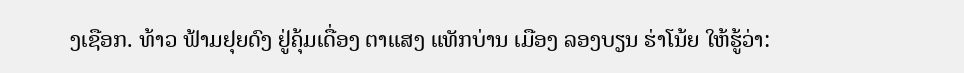ງເຊືອກ. ທ້າວ ຟ້າມຢຸຍດົງ ຢູ່ຄຸ້ມເດື່ອງ ຕາແສງ ແທັກບ່ານ ເມືອງ ລອງບຽນ ຮ່າໂນ້ຍ ໃຫ້ຮູ້ວ່າ: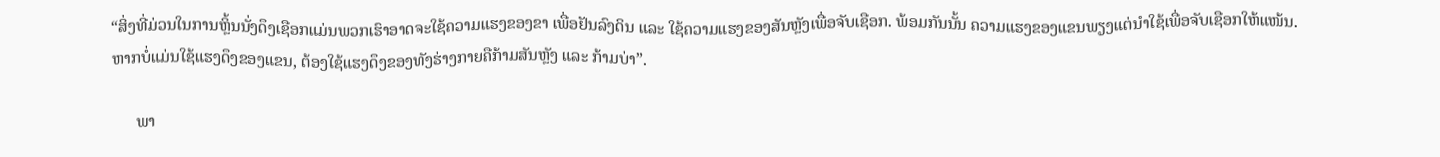“ສິ່ງທີ່ມ່ວນໃນການຫຼິ້ນນັ່ງດຶງເຊືອກແມ່ນພວກເຮົາອາດຈະໃຊ້ຄວາມແຮງຂອງຂາ ເພື່ອຢັນລົງດິນ ແລະ ໃຊ້ຄວາມແຮງຂອງສັນຫຼັງເພື່ອຈັບເຊືອກ. ພ້ອມກັນນັ້ນ ຄວາມແຮງຂອງແຂນພຽງແຕ່ນຳໃຊ້ເພື່ອຈັບເຊືອກໃຫ້ແໜ້ນ. ຫາກບໍ່ແມ່ນໃຊ້ແຮງດຶງຂອງແຂນ, ຕ້ອງໃຊ້ແຮງດຶງຂອງທັງຮ່າງກາຍຄືກ້າມສັນຫຼັງ ແລະ ກ້າມບ່າ”.

      ພາ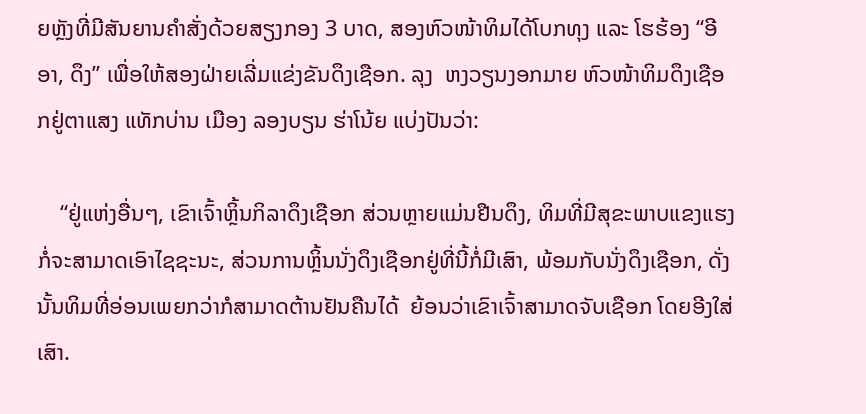ຍຫຼັງທີ່ມີສັນຍານຄຳສັ່ງດ້ວຍສຽງກອງ 3 ບາດ, ສອງຫົວໜ້າທິມໄດ້ໂບກທຸງ ແລະ ໂຮຮ້ອງ “ອີອາ, ດຶງ” ເພື່ອໃຫ້ສອງຝ່າຍເລີ່ມແຂ່ງຂັນດຶງເຊືອກ. ລຸງ  ຫງວຽນງອກມາຍ ຫົວໜ້າທິມດຶງເຊືອກຢູ່ຕາແສງ ແທັກບ່ານ ເມືອງ ລອງບຽນ ຮ່າໂນ້ຍ ແບ່ງປັນວ່າ:

    “ຢູ່ແຫ່ງອື່ນໆ, ເຂົາເຈົ້າຫຼິ້ນກິລາດຶງເຊືອກ ສ່ວນຫຼາຍແມ່ນຢືນດຶງ, ທິມທີ່ມີສຸຂະພາບແຂງແຮງກໍ່ຈະສາມາດເອົາໄຊຊະນະ, ສ່ວນການຫຼິ້ນນັ່ງດຶງເຊືອກຢູ່ທີ່ນີ້ກໍ່ມີເສົາ, ພ້ອມກັບນັ່ງດຶງເຊືອກ, ດັ່ງນັ້ນທິມທີ່ອ່ອນເພຍກວ່າກໍສາມາດຕ້ານຢັນຄືນໄດ້  ຍ້ອນວ່າເຂົາເຈົ້າສາມາດຈັບເຊືອກ ໂດຍອີງໃສ່ເສົາ.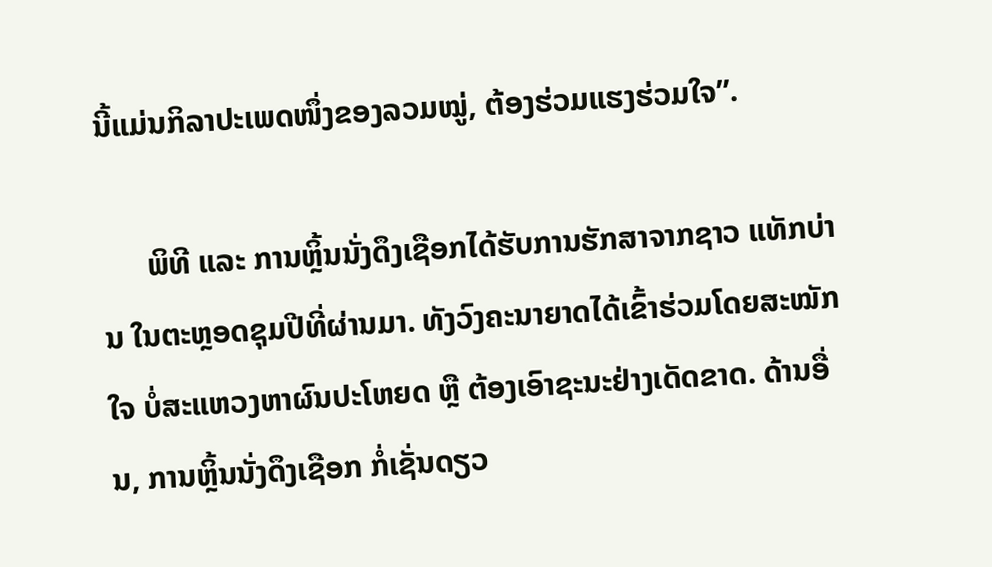ນີ້ແມ່ນກິລາປະເພດໜຶ່ງຂອງລວມໝູ່, ຕ້ອງຮ່ວມແຮງຮ່ວມໃຈ”.

      ພິທີ ແລະ ການຫຼິ້ນນັ່ງດຶງເຊືອກໄດ້ຮັບການຮັກສາຈາກຊາວ ແທັກບ່ານ ໃນຕະຫຼອດຊຸມປີທີ່ຜ່ານມາ. ທັງວົງຄະນາຍາດໄດ້ເຂົ້າຮ່ວມໂດຍສະໝັກໃຈ ບໍ່ສະແຫວງຫາຜົນປະໂຫຍດ ຫຼື ຕ້ອງເອົາຊະນະຢ່າງເດັດຂາດ. ດ້ານອື່ນ, ການຫຼິ້ນນັ່ງດຶງເຊືອກ ກໍ່ເຊັ່ນດຽວ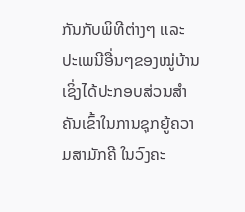ກັນກັບພິທີຕ່າງໆ ແລະ ປະເພນີອື່ນໆຂອງໝູ່ບ້ານ ເຊິ່ງໄດ້ປະກອບສ່ວນສຳຄັນເຂົ້າໃນການຊຸກຍູ້ຄວາມສາມັກຄີ ໃນວົງຄະ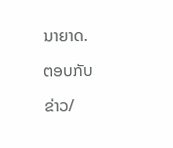ນາຍາດ.

ຕອບກັບ

ຂ່າວ/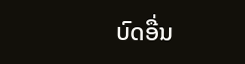ບົດອື່ນ